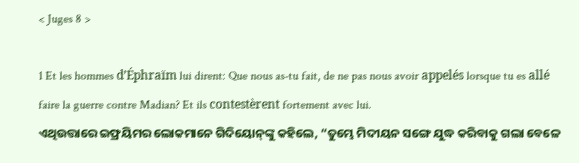< Juges 8 >

1 Et les hommes d’Éphraïm lui dirent: Que nous as-tu fait, de ne pas nous avoir appelés lorsque tu es allé faire la guerre contre Madian? Et ils contestèrent fortement avec lui.
ଏଥିଉତ୍ତାରେ ଇଫ୍ରୟିମର ଲୋକମାନେ ଗିଦିୟୋନ୍‍ଙ୍କୁ କହିଲେ, “ତୁମ୍ଭେ ମିଦୀୟନ ସଙ୍ଗେ ଯୁଦ୍ଧ କରିବାକୁ ଗଲା ବେଳେ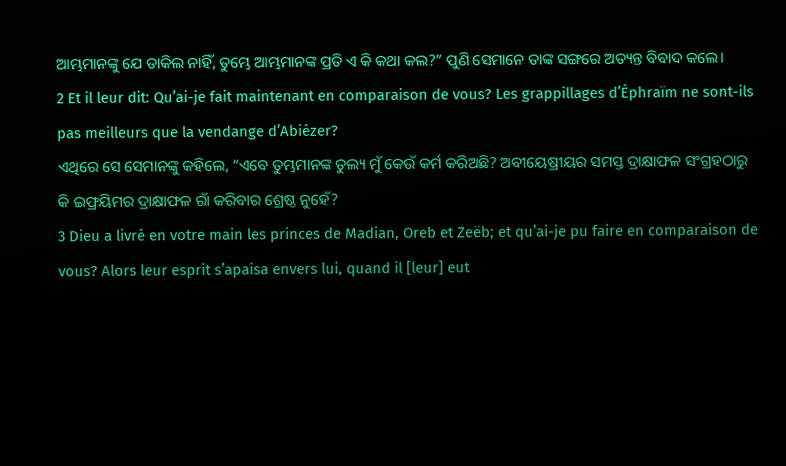ଆମ୍ଭମାନଙ୍କୁ ଯେ ଡାକିଲ ନାହିଁ, ତୁମ୍ଭେ ଆମ୍ଭମାନଙ୍କ ପ୍ରତି ଏ କି କଥା କଲ?” ପୁଣି ସେମାନେ ତାଙ୍କ ସଙ୍ଗରେ ଅତ୍ୟନ୍ତ ବିବାଦ କଲେ।
2 Et il leur dit: Qu’ai-je fait maintenant en comparaison de vous? Les grappillages d’Éphraïm ne sont-ils pas meilleurs que la vendange d’Abiézer?
ଏଥିରେ ସେ ସେମାନଙ୍କୁ କହିଲେ, “ଏବେ ତୁମ୍ଭମାନଙ୍କ ତୁଲ୍ୟ ମୁଁ କେଉଁ କର୍ମ କରିଅଛି? ଅବୀୟେଷ୍ରୀୟର ସମସ୍ତ ଦ୍ରାକ୍ଷାଫଳ ସଂଗ୍ରହଠାରୁ କି ଇଫ୍ରୟିମର ଦ୍ରାକ୍ଷାଫଳ ରାଁ କରିବାର ଶ୍ରେଷ୍ଠ ନୁହେଁ?
3 Dieu a livré en votre main les princes de Madian, Oreb et Zeëb; et qu’ai-je pu faire en comparaison de vous? Alors leur esprit s’apaisa envers lui, quand il [leur] eut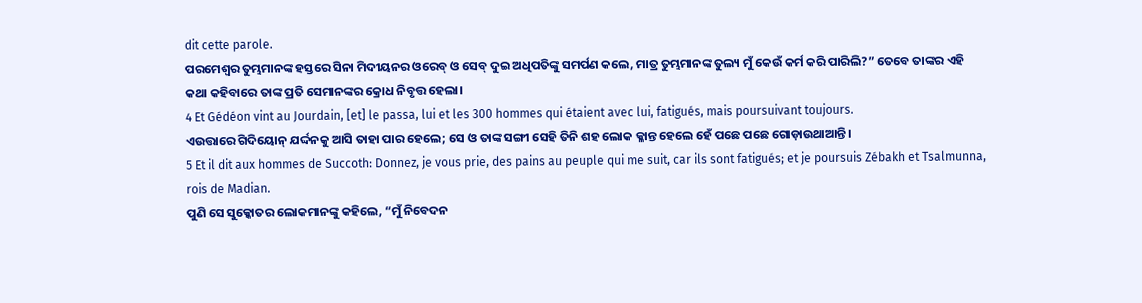dit cette parole.
ପରମେଶ୍ୱର ତୁମ୍ଭମାନଙ୍କ ହସ୍ତରେ ସିନା ମିଦୀୟନର ଓରେବ୍‍ ଓ ସେବ୍‍ ଦୁଇ ଅଧିପତିଙ୍କୁ ସମର୍ପଣ କଲେ, ମାତ୍ର ତୁମ୍ଭମାନଙ୍କ ତୁଲ୍ୟ ମୁଁ କେଉଁ କର୍ମ କରି ପାରିଲି?” ତେବେ ତାଙ୍କର ଏହି କଥା କହିବାରେ ତାଙ୍କ ପ୍ରତି ସେମାନଙ୍କର କ୍ରୋଧ ନିବୃତ୍ତ ହେଲା।
4 Et Gédéon vint au Jourdain, [et] le passa, lui et les 300 hommes qui étaient avec lui, fatigués, mais poursuivant toujours.
ଏଉତ୍ତାରେ ଗିଦିୟୋନ୍‍ ଯର୍ଦ୍ଦନକୁ ଆସି ତାହା ପାର ହେଲେ; ସେ ଓ ତାଙ୍କ ସଙ୍ଗୀ ସେହି ତିନି ଶହ ଲୋକ କ୍ଳାନ୍ତ ହେଲେ ହେଁ ପଛେ ପଛେ ଗୋଡ଼ାଉଥାଆନ୍ତି।
5 Et il dit aux hommes de Succoth: Donnez, je vous prie, des pains au peuple qui me suit, car ils sont fatigués; et je poursuis Zébakh et Tsalmunna, rois de Madian.
ପୁଣି ସେ ସୁକ୍କୋତର ଲୋକମାନଙ୍କୁ କହିଲେ, “ମୁଁ ନିବେଦନ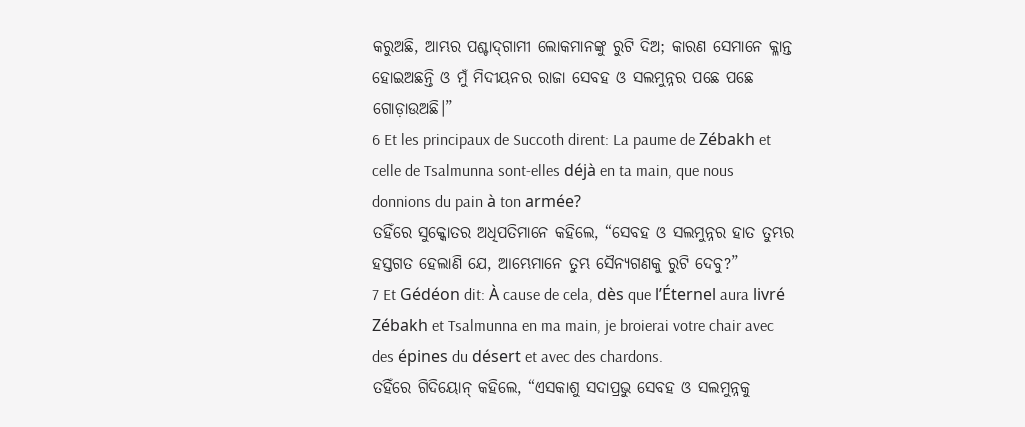କରୁଅଛି, ଆମ୍ଭର ପଶ୍ଚାଦ୍‍ଗାମୀ ଲୋକମାନଙ୍କୁ ରୁଟି ଦିଅ; କାରଣ ସେମାନେ କ୍ଳାନ୍ତ ହୋଇଅଛନ୍ତି ଓ ମୁଁ ମିଦୀୟନର ରାଜା ସେବହ ଓ ସଲମୁନ୍ନର ପଛେ ପଛେ ଗୋଡ଼ାଉଅଛି।”
6 Et les principaux de Succoth dirent: La paume de Zébakh et celle de Tsalmunna sont-elles déjà en ta main, que nous donnions du pain à ton armée?
ତହିଁରେ ସୁକ୍କୋତର ଅଧିପତିମାନେ କହିଲେ, “ସେବହ ଓ ସଲମୁନ୍ନର ହାତ ତୁମ୍ଭର ହସ୍ତଗତ ହେଲାଣି ଯେ, ଆମ୍ଭେମାନେ ତୁମ୍ଭ ସୈନ୍ୟଗଣକୁ ରୁଟି ଦେବୁ?”
7 Et Gédéon dit: À cause de cela, dès que l’Éternel aura livré Zébakh et Tsalmunna en ma main, je broierai votre chair avec des épines du désert et avec des chardons.
ତହିଁରେ ଗିଦିୟୋନ୍‍ କହିଲେ, “ଏସକାଶୁ ସଦାପ୍ରଭୁ ସେବହ ଓ ସଲମୁନ୍ନକୁ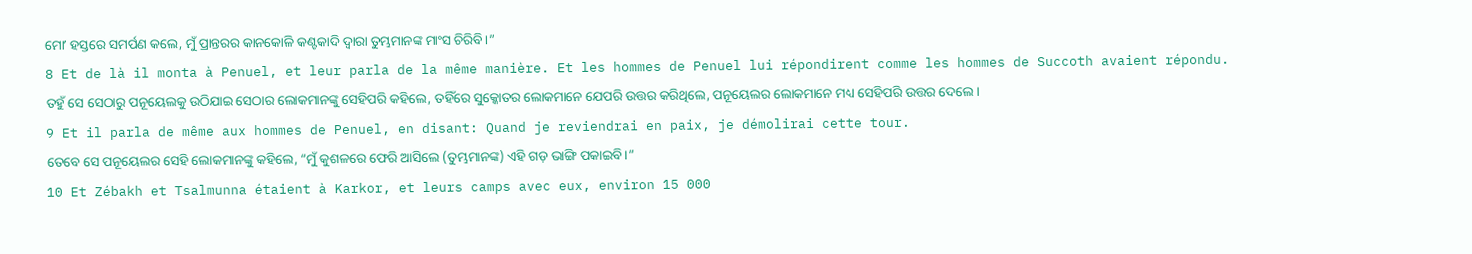ମୋʼ ହସ୍ତରେ ସମର୍ପଣ କଲେ, ମୁଁ ପ୍ରାନ୍ତରର କାନକୋଳି କଣ୍ଟକାଦି ଦ୍ୱାରା ତୁମ୍ଭମାନଙ୍କ ମାଂସ ଚିରିବି।”
8 Et de là il monta à Penuel, et leur parla de la même manière. Et les hommes de Penuel lui répondirent comme les hommes de Succoth avaient répondu.
ତହୁଁ ସେ ସେଠାରୁ ପନୂୟେଲକୁ ଉଠିଯାଇ ସେଠାର ଲୋକମାନଙ୍କୁ ସେହିପରି କହିଲେ, ତହିଁରେ ସୁକ୍କୋତର ଲୋକମାନେ ଯେପରି ଉତ୍ତର କରିଥିଲେ, ପନୂୟେଲର ଲୋକମାନେ ମଧ୍ୟ ସେହିପରି ଉତ୍ତର ଦେଲେ।
9 Et il parla de même aux hommes de Penuel, en disant: Quand je reviendrai en paix, je démolirai cette tour.
ତେବେ ସେ ପନୂୟେଲର ସେହି ଲୋକମାନଙ୍କୁ କହିଲେ, “ମୁଁ କୁଶଳରେ ଫେରି ଆସିଲେ (ତୁମ୍ଭମାନଙ୍କ) ଏହି ଗଡ଼ ଭାଙ୍ଗି ପକାଇବି।”
10 Et Zébakh et Tsalmunna étaient à Karkor, et leurs camps avec eux, environ 15 000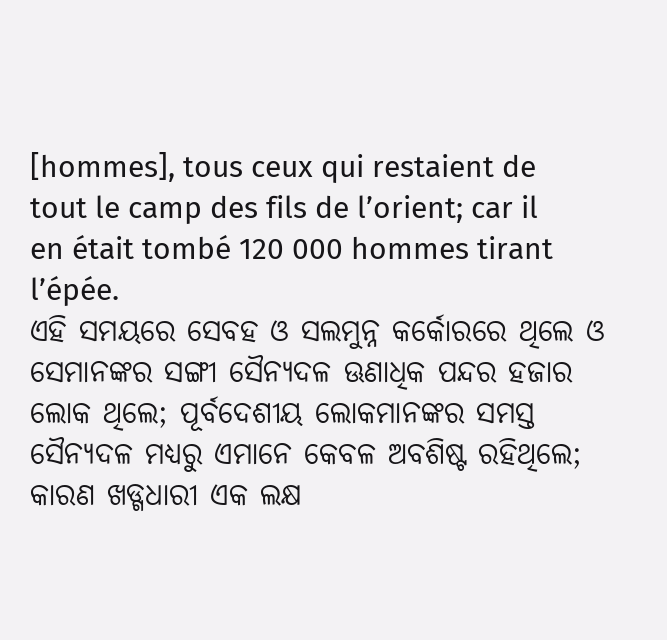[hommes], tous ceux qui restaient de tout le camp des fils de l’orient; car il en était tombé 120 000 hommes tirant l’épée.
ଏହି ସମୟରେ ସେବହ ଓ ସଲମୁନ୍ନ କର୍କୋରରେ ଥିଲେ ଓ ସେମାନଙ୍କର ସଙ୍ଗୀ ସୈନ୍ୟଦଳ ଊଣାଧିକ ପନ୍ଦର ହଜାର ଲୋକ ଥିଲେ; ପୂର୍ବଦେଶୀୟ ଲୋକମାନଙ୍କର ସମସ୍ତ ସୈନ୍ୟଦଳ ମଧ୍ୟରୁ ଏମାନେ କେବଳ ଅବଶିଷ୍ଟ ରହିଥିଲେ; କାରଣ ଖଡ୍ଗଧାରୀ ଏକ ଲକ୍ଷ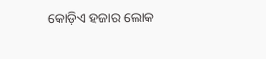କୋଡ଼ିଏ ହଜାର ଲୋକ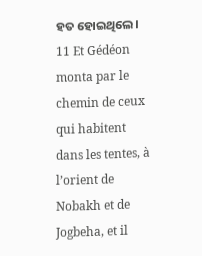ହତ ହୋଇଥିଲେ।
11 Et Gédéon monta par le chemin de ceux qui habitent dans les tentes, à l’orient de Nobakh et de Jogbeha, et il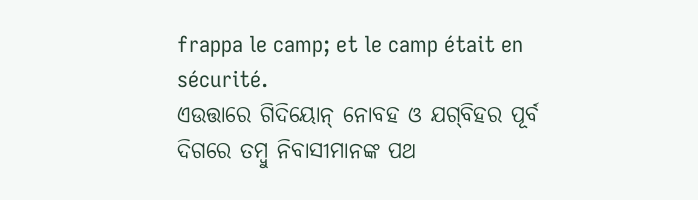frappa le camp; et le camp était en sécurité.
ଏଉତ୍ତାରେ ଗିଦିୟୋନ୍‍ ନୋବହ ଓ ଯଗ୍‍ବିହର ପୂର୍ବ ଦିଗରେ ତମ୍ବୁ ନିବାସୀମାନଙ୍କ ପଥ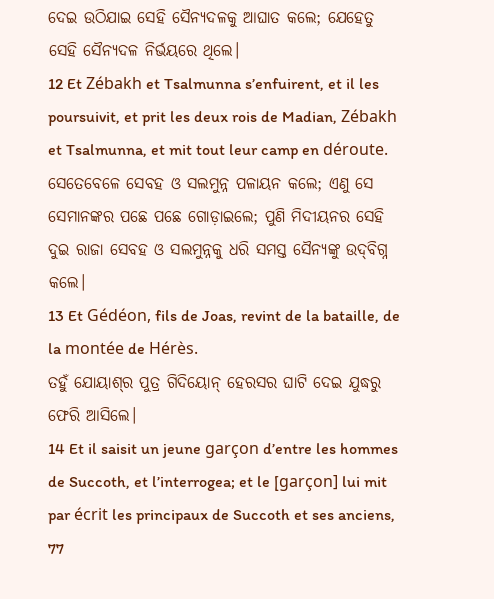ଦେଇ ଉଠିଯାଇ ସେହି ସୈନ୍ୟଦଳକୁ ଆଘାତ କଲେ; ଯେହେତୁ ସେହି ସୈନ୍ୟଦଳ ନିର୍ଭୟରେ ଥିଲେ।
12 Et Zébakh et Tsalmunna s’enfuirent, et il les poursuivit, et prit les deux rois de Madian, Zébakh et Tsalmunna, et mit tout leur camp en déroute.
ସେତେବେଳେ ସେବହ ଓ ସଲମୁନ୍ନ ପଳାୟନ କଲେ; ଏଣୁ ସେ ସେମାନଙ୍କର ପଛେ ପଛେ ଗୋଡ଼ାଇଲେ; ପୁଣି ମିଦୀୟନର ସେହି ଦୁଇ ରାଜା ସେବହ ଓ ସଲମୁନ୍ନକୁ ଧରି ସମସ୍ତ ସୈନ୍ୟଙ୍କୁ ଉଦ୍‍ବିଗ୍ନ କଲେ।
13 Et Gédéon, fils de Joas, revint de la bataille, de la montée de Hérès.
ତହୁଁ ଯୋୟାଶ୍‍ର ପୁତ୍ର ଗିଦିୟୋନ୍‍ ହେରସର ଘାଟି ଦେଇ ଯୁଦ୍ଧରୁ ଫେରି ଆସିଲେ।
14 Et il saisit un jeune garçon d’entre les hommes de Succoth, et l’interrogea; et le [garçon] lui mit par écrit les principaux de Succoth et ses anciens, 77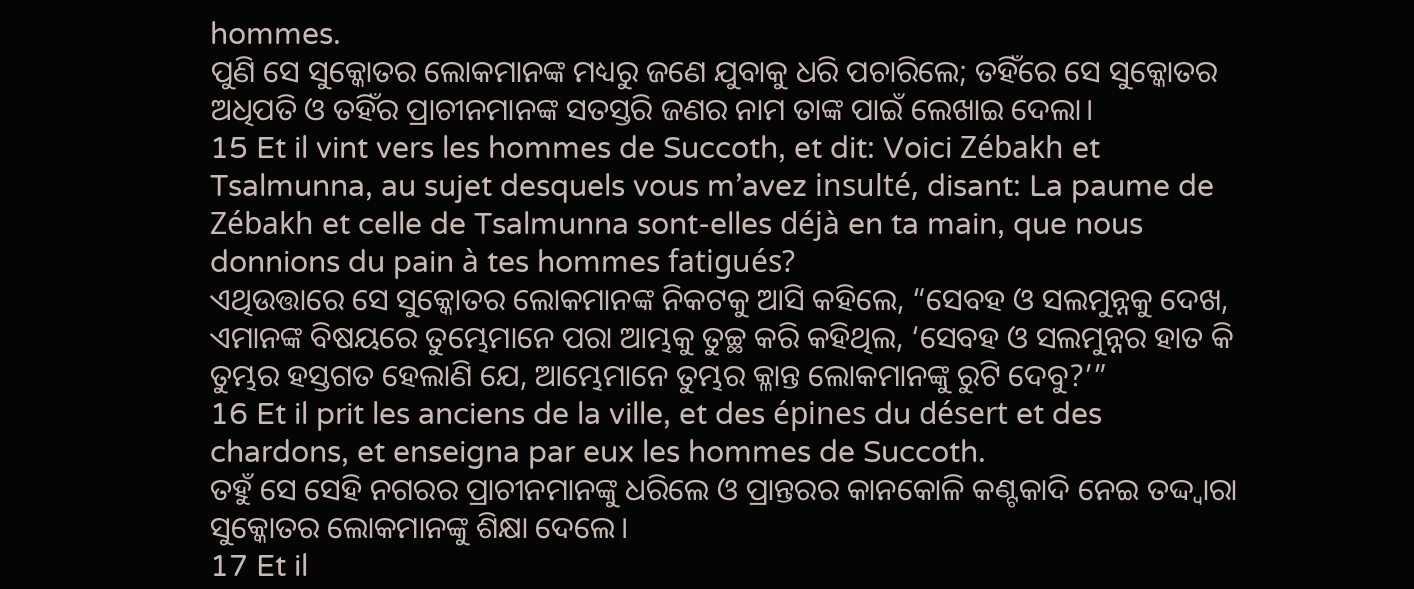hommes.
ପୁଣି ସେ ସୁକ୍କୋତର ଲୋକମାନଙ୍କ ମଧ୍ୟରୁ ଜଣେ ଯୁବାକୁ ଧରି ପଚାରିଲେ; ତହିଁରେ ସେ ସୁକ୍କୋତର ଅଧିପତି ଓ ତହିଁର ପ୍ରାଚୀନମାନଙ୍କ ସତସ୍ତରି ଜଣର ନାମ ତାଙ୍କ ପାଇଁ ଲେଖାଇ ଦେଲା।
15 Et il vint vers les hommes de Succoth, et dit: Voici Zébakh et Tsalmunna, au sujet desquels vous m’avez insulté, disant: La paume de Zébakh et celle de Tsalmunna sont-elles déjà en ta main, que nous donnions du pain à tes hommes fatigués?
ଏଥିଉତ୍ତାରେ ସେ ସୁକ୍କୋତର ଲୋକମାନଙ୍କ ନିକଟକୁ ଆସି କହିଲେ, “ସେବହ ଓ ସଲମୁନ୍ନକୁ ଦେଖ, ଏମାନଙ୍କ ବିଷୟରେ ତୁମ୍ଭେମାନେ ପରା ଆମ୍ଭକୁ ତୁଚ୍ଛ କରି କହିଥିଲ, ‘ସେବହ ଓ ସଲମୁନ୍ନର ହାତ କି ତୁମ୍ଭର ହସ୍ତଗତ ହେଲାଣି ଯେ, ଆମ୍ଭେମାନେ ତୁମ୍ଭର କ୍ଳାନ୍ତ ଲୋକମାନଙ୍କୁ ରୁଟି ଦେବୁ?’”
16 Et il prit les anciens de la ville, et des épines du désert et des chardons, et enseigna par eux les hommes de Succoth.
ତହୁଁ ସେ ସେହି ନଗରର ପ୍ରାଚୀନମାନଙ୍କୁ ଧରିଲେ ଓ ପ୍ରାନ୍ତରର କାନକୋଳି କଣ୍ଟକାଦି ନେଇ ତଦ୍ଦ୍ୱାରା ସୁକ୍କୋତର ଲୋକମାନଙ୍କୁ ଶିକ୍ଷା ଦେଲେ।
17 Et il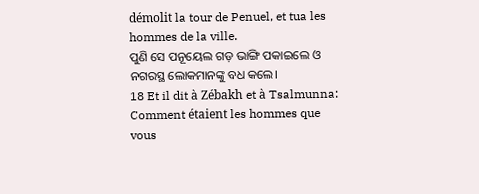démolit la tour de Penuel, et tua les hommes de la ville.
ପୁଣି ସେ ପନୂୟେଲ ଗଡ଼ ଭାଙ୍ଗି ପକାଇଲେ ଓ ନଗରସ୍ଥ ଲୋକମାନଙ୍କୁ ବଧ କଲେ।
18 Et il dit à Zébakh et à Tsalmunna: Comment étaient les hommes que vous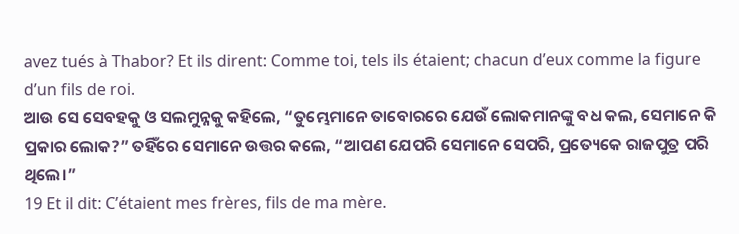avez tués à Thabor? Et ils dirent: Comme toi, tels ils étaient; chacun d’eux comme la figure d’un fils de roi.
ଆଉ ସେ ସେବହକୁ ଓ ସଲମୁନ୍ନକୁ କହିଲେ, “ତୁମ୍ଭେମାନେ ତାବୋରରେ ଯେଉଁ ଲୋକମାନଙ୍କୁ ବଧ କଲ, ସେମାନେ କି ପ୍ରକାର ଲୋକ?” ତହିଁରେ ସେମାନେ ଉତ୍ତର କଲେ, “ଆପଣ ଯେପରି ସେମାନେ ସେପରି, ପ୍ରତ୍ୟେକେ ରାଜପୁତ୍ର ପରି ଥିଲେ।”
19 Et il dit: C’étaient mes frères, fils de ma mère.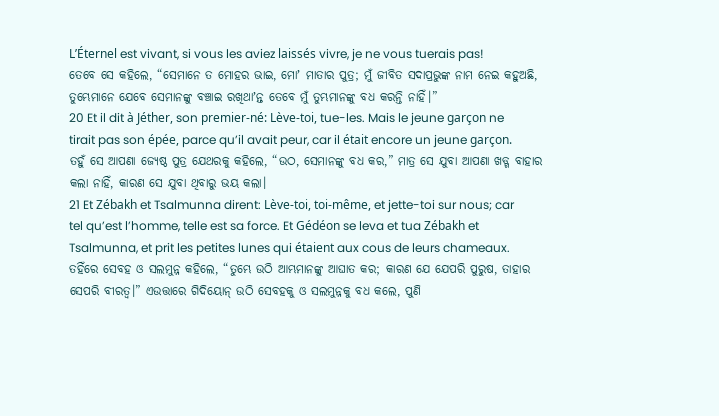L’Éternel est vivant, si vous les aviez laissés vivre, je ne vous tuerais pas!
ତେବେ ସେ କହିଲେ, “ସେମାନେ ତ ମୋହର ଭାଇ, ମୋʼ ମାତାର ପୁତ୍ର; ମୁଁ ଜୀବିତ ସଦାପ୍ରଭୁଙ୍କ ନାମ ନେଇ କହୁଅଛି, ତୁମ୍ଭେମାନେ ଯେବେ ସେମାନଙ୍କୁ ବଞ୍ଚାଇ ରଖିଥାʼନ୍ତ ତେବେ ମୁଁ ତୁମ୍ଭମାନଙ୍କୁ ବଧ କରନ୍ତି ନାହିଁ।”
20 Et il dit à Jéther, son premier-né: Lève-toi, tue-les. Mais le jeune garçon ne tirait pas son épée, parce qu’il avait peur, car il était encore un jeune garçon.
ତହୁଁ ସେ ଆପଣା ଜ୍ୟେଷ୍ଠ ପୁତ୍ର ଯେଥରକୁ କହିଲେ, “ଉଠ, ସେମାନଙ୍କୁ ବଧ କର,” ମାତ୍ର ସେ ଯୁବା ଆପଣା ଖଡ୍ଗ ବାହାର କଲା ନାହିଁ, କାରଣ ସେ ଯୁବା ଥିବାରୁ ଭୟ କଲା।
21 Et Zébakh et Tsalmunna dirent: Lève-toi, toi-même, et jette-toi sur nous; car tel qu’est l’homme, telle est sa force. Et Gédéon se leva et tua Zébakh et Tsalmunna, et prit les petites lunes qui étaient aux cous de leurs chameaux.
ତହିଁରେ ସେବହ ଓ ସଲମୁନ୍ନ କହିଲେ, “ତୁମ୍ଭେ ଉଠି ଆମ୍ଭମାନଙ୍କୁ ଆଘାତ କର; କାରଣ ଯେ ଯେପରି ପୁରୁଷ, ତାହାର ସେପରି ବୀରତ୍ୱ।” ଏଉତ୍ତାରେ ଗିଦିୟୋନ୍‍ ଉଠି ସେବହକୁ ଓ ସଲମୁନ୍ନକୁ ବଧ କଲେ, ପୁଣି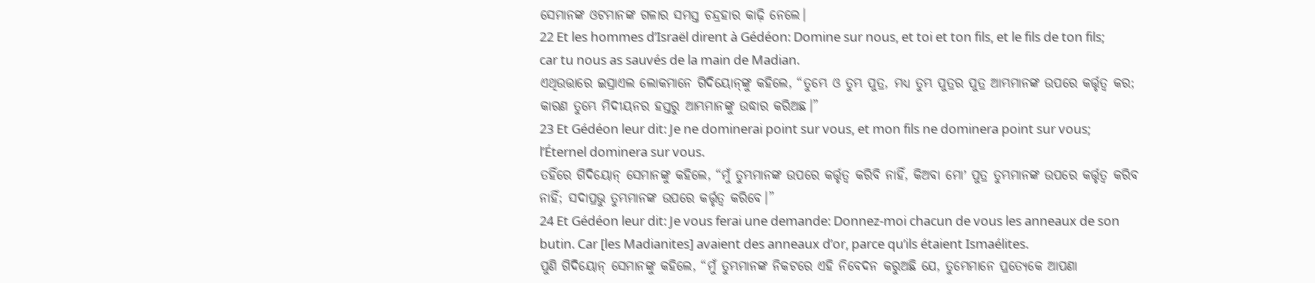ସେମାନଙ୍କ ଓଟମାନଙ୍କ ଗଳାର ସମସ୍ତ ଚନ୍ଦ୍ରହାର କାଢ଼ି ନେଲେ।
22 Et les hommes d’Israël dirent à Gédéon: Domine sur nous, et toi et ton fils, et le fils de ton fils; car tu nous as sauvés de la main de Madian.
ଏଥିଉତ୍ତାରେ ଇସ୍ରାଏଲ ଲୋକମାନେ ଗିଦିୟୋନ୍‍ଙ୍କୁ କହିଲେ, “ତୁମ୍ଭେ ଓ ତୁମ୍ଭ ପୁତ୍ର, ମଧ୍ୟ ତୁମ୍ଭ ପୁତ୍ରର ପୁତ୍ର ଆମ୍ଭମାନଙ୍କ ଉପରେ କର୍ତ୍ତୃତ୍ୱ କର; କାରଣ ତୁମ୍ଭେ ମିଦୀୟନର ହସ୍ତରୁ ଆମ୍ଭମାନଙ୍କୁ ଉଦ୍ଧାର କରିଅଛ।”
23 Et Gédéon leur dit: Je ne dominerai point sur vous, et mon fils ne dominera point sur vous; l’Éternel dominera sur vous.
ତହିଁରେ ଗିଦିୟୋନ୍‍ ସେମାନଙ୍କୁ କହିଲେ, “ମୁଁ ତୁମ୍ଭମାନଙ୍କ ଉପରେ କର୍ତ୍ତୃତ୍ୱ କରିବି ନାହିଁ, କିଅବା ମୋʼ ପୁତ୍ର ତୁମ୍ଭମାନଙ୍କ ଉପରେ କର୍ତ୍ତୃତ୍ୱ କରିବ ନାହିଁ; ସଦାପ୍ରଭୁ ତୁମ୍ଭମାନଙ୍କ ଉପରେ କର୍ତ୍ତୃତ୍ୱ କରିବେ।”
24 Et Gédéon leur dit: Je vous ferai une demande: Donnez-moi chacun de vous les anneaux de son butin. Car [les Madianites] avaient des anneaux d’or, parce qu’ils étaient Ismaélites.
ପୁଣି ଗିଦିୟୋନ୍‍ ସେମାନଙ୍କୁ କହିଲେ, “ମୁଁ ତୁମ୍ଭମାନଙ୍କ ନିକଟରେ ଏହି ନିବେଦନ କରୁଅଛି ଯେ, ତୁମ୍ଭେମାନେ ପ୍ରତ୍ୟେକେ ଆପଣା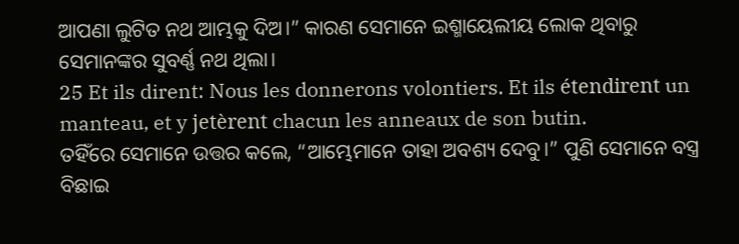ଆପଣା ଲୁଟିତ ନଥ ଆମ୍ଭକୁ ଦିଅ।” କାରଣ ସେମାନେ ଇଶ୍ମାୟେଲୀୟ ଲୋକ ଥିବାରୁ ସେମାନଙ୍କର ସୁବର୍ଣ୍ଣ ନଥ ଥିଲା।
25 Et ils dirent: Nous les donnerons volontiers. Et ils étendirent un manteau, et y jetèrent chacun les anneaux de son butin.
ତହିଁରେ ସେମାନେ ଉତ୍ତର କଲେ, “ଆମ୍ଭେମାନେ ତାହା ଅବଶ୍ୟ ଦେବୁ।” ପୁଣି ସେମାନେ ବସ୍ତ୍ର ବିଛାଇ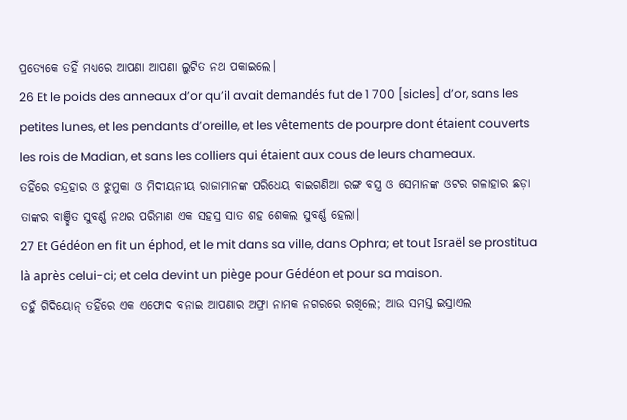ପ୍ରତ୍ୟେକେ ତହିଁ ମଧ୍ୟରେ ଆପଣା ଆପଣା ଲୁଟିତ ନଥ ପକାଇଲେ।
26 Et le poids des anneaux d’or qu’il avait demandés fut de 1 700 [sicles] d’or, sans les petites lunes, et les pendants d’oreille, et les vêtements de pourpre dont étaient couverts les rois de Madian, et sans les colliers qui étaient aux cous de leurs chameaux.
ତହିଁରେ ଚନ୍ଦ୍ରହାର ଓ ଝୁମୁକା ଓ ମିଦୀୟନୀୟ ରାଜାମାନଙ୍କ ପରିଧେୟ ବାଇଗଣିଆ ରଙ୍ଗ ବସ୍ତ୍ର ଓ ସେମାନଙ୍କ ଓଟର ଗଳାହାର ଛଡ଼ା ତାଙ୍କର ବାଞ୍ଛିତ ସୁବର୍ଣ୍ଣ ନଥର ପରିମାଣ ଏକ ସହସ୍ର ସାତ ଶହ ଶେକଲ ସୁବର୍ଣ୍ଣ ହେଲା।
27 Et Gédéon en fit un éphod, et le mit dans sa ville, dans Ophra; et tout Israël se prostitua là après celui-ci; et cela devint un piège pour Gédéon et pour sa maison.
ତହୁଁ ଗିଦିୟୋନ୍‍ ତହିଁରେ ଏକ ଏଫୋଦ ବନାଇ ଆପଣାର ଅଫ୍ରା ନାମକ ନଗରରେ ରଖିଲେ; ଆଉ ସମସ୍ତ ଇସ୍ରାଏଲ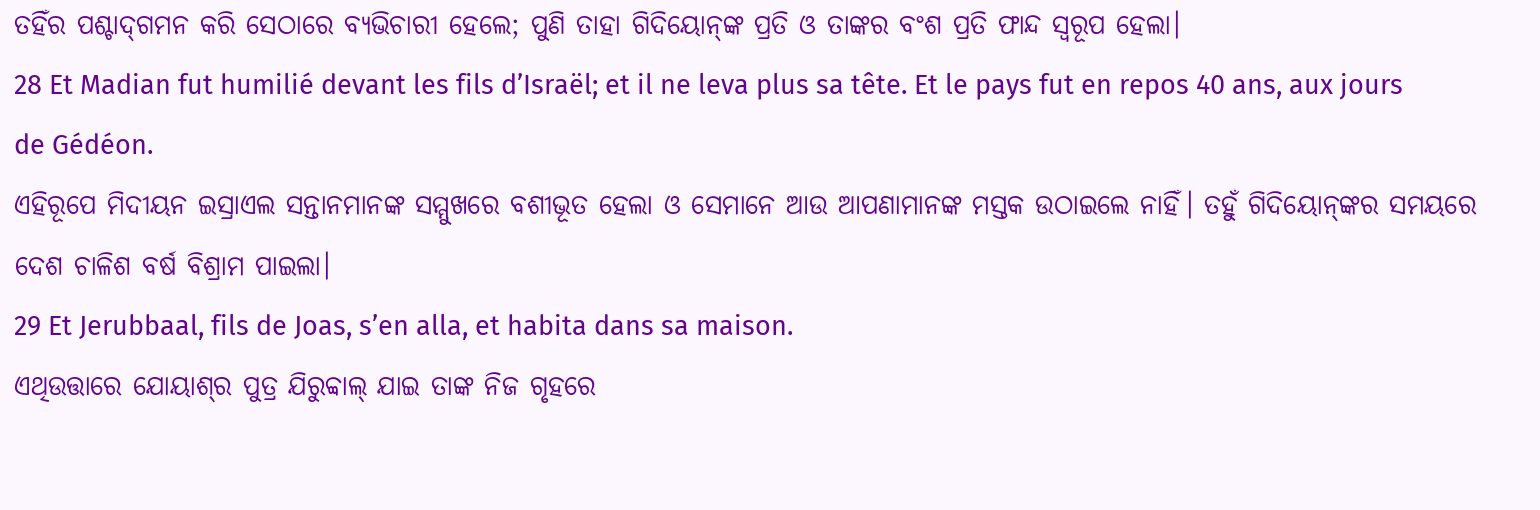ତହିଁର ପଶ୍ଚାଦ୍‍ଗମନ କରି ସେଠାରେ ବ୍ୟଭିଚାରୀ ହେଲେ; ପୁଣି ତାହା ଗିଦିୟୋନ୍‍ଙ୍କ ପ୍ରତି ଓ ତାଙ୍କର ବଂଶ ପ୍ରତି ଫାନ୍ଦ ସ୍ୱରୂପ ହେଲା।
28 Et Madian fut humilié devant les fils d’Israël; et il ne leva plus sa tête. Et le pays fut en repos 40 ans, aux jours de Gédéon.
ଏହିରୂପେ ମିଦୀୟନ ଇସ୍ରାଏଲ ସନ୍ତାନମାନଙ୍କ ସମ୍ମୁଖରେ ବଶୀଭୂତ ହେଲା ଓ ସେମାନେ ଆଉ ଆପଣାମାନଙ୍କ ମସ୍ତକ ଉଠାଇଲେ ନାହିଁ। ତହୁଁ ଗିଦିୟୋନ୍‍ଙ୍କର ସମୟରେ ଦେଶ ଚାଳିଶ ବର୍ଷ ବିଶ୍ରାମ ପାଇଲା।
29 Et Jerubbaal, fils de Joas, s’en alla, et habita dans sa maison.
ଏଥିଉତ୍ତାରେ ଯୋୟାଶ୍‍ର ପୁତ୍ର ଯିରୁବ୍ବାଲ୍‍ ଯାଇ ତାଙ୍କ ନିଜ ଗୃହରେ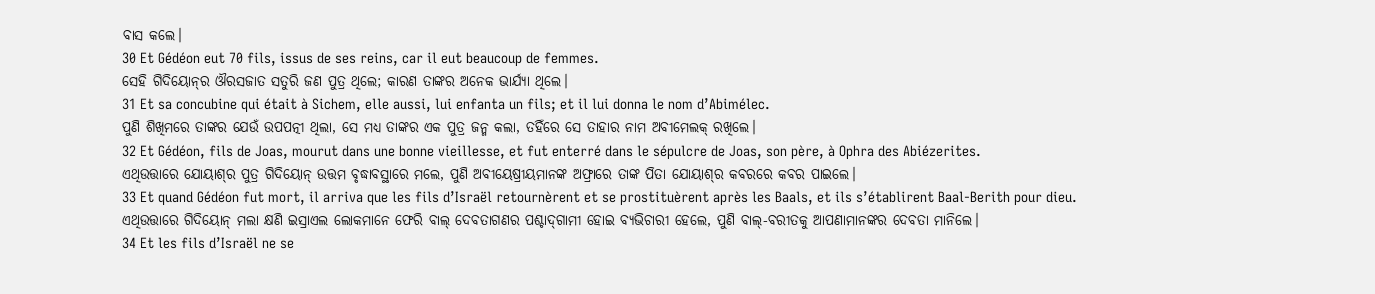ବାସ କଲେ।
30 Et Gédéon eut 70 fils, issus de ses reins, car il eut beaucoup de femmes.
ସେହି ଗିଦିୟୋନ୍‍ର ଔରସଜାତ ସତୁରି ଜଣ ପୁତ୍ର ଥିଲେ; କାରଣ ତାଙ୍କର ଅନେକ ଭାର୍ଯ୍ୟା ଥିଲେ।
31 Et sa concubine qui était à Sichem, elle aussi, lui enfanta un fils; et il lui donna le nom d’Abimélec.
ପୁଣି ଶିଖିମରେ ତାଙ୍କର ଯେଉଁ ଉପପତ୍ନୀ ଥିଲା, ସେ ମଧ୍ୟ ତାଙ୍କର ଏକ ପୁତ୍ର ଜନ୍ମ କଲା, ତହିଁରେ ସେ ତାହାର ନାମ ଅବୀମେଲକ୍‍ ରଖିଲେ।
32 Et Gédéon, fils de Joas, mourut dans une bonne vieillesse, et fut enterré dans le sépulcre de Joas, son père, à Ophra des Abiézerites.
ଏଥିଉତ୍ତାରେ ଯୋୟାଶ୍‍ର ପୁତ୍ର ଗିଦିୟୋନ୍‍ ଉତ୍ତମ ବୃଦ୍ଧାବସ୍ଥାରେ ମଲେ, ପୁଣି ଅବୀୟେଷ୍ରୀୟମାନଙ୍କ ଅଫ୍ରାରେ ତାଙ୍କ ପିତା ଯୋୟାଶ୍‍ର କବରରେ କବର ପାଇଲେ।
33 Et quand Gédéon fut mort, il arriva que les fils d’Israël retournèrent et se prostituèrent après les Baals, et ils s’établirent Baal-Berith pour dieu.
ଏଥିଉତ୍ତାରେ ଗିଦିୟୋନ୍‍ ମଲା କ୍ଷଣି ଇସ୍ରାଏଲ ଲୋକମାନେ ଫେରି ବାଲ୍‍ ଦେବତାଗଣର ପଶ୍ଚାଦ୍‍ଗାମୀ ହୋଇ ବ୍ୟଭିଚାରୀ ହେଲେ, ପୁଣି ବାଲ୍‍-ବରୀତକୁ ଆପଣାମାନଙ୍କର ଦେବତା ମାନିଲେ।
34 Et les fils d’Israël ne se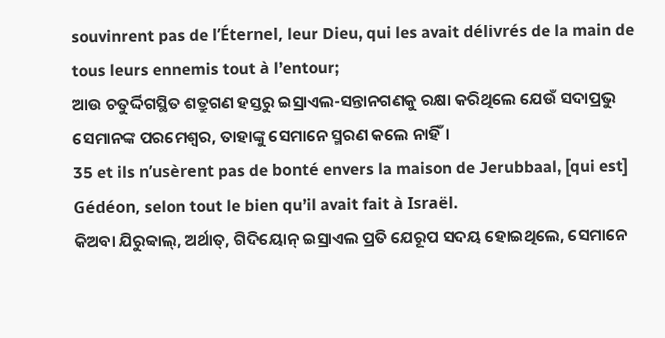souvinrent pas de l’Éternel, leur Dieu, qui les avait délivrés de la main de tous leurs ennemis tout à l’entour;
ଆଉ ଚତୁର୍ଦ୍ଦିଗସ୍ଥିତ ଶତ୍ରୁଗଣ ହସ୍ତରୁ ଇସ୍ରାଏଲ-ସନ୍ତାନଗଣକୁ ରକ୍ଷା କରିଥିଲେ ଯେଉଁ ସଦାପ୍ରଭୁ ସେମାନଙ୍କ ପରମେଶ୍ୱର, ତାହାଙ୍କୁ ସେମାନେ ସ୍ମରଣ କଲେ ନାହିଁ।
35 et ils n’usèrent pas de bonté envers la maison de Jerubbaal, [qui est] Gédéon, selon tout le bien qu’il avait fait à Israël.
କିଅବା ଯିରୁବ୍ବାଲ୍‍, ଅର୍ଥାତ୍‍, ଗିଦିୟୋନ୍‍ ଇସ୍ରାଏଲ ପ୍ରତି ଯେରୂପ ସଦୟ ହୋଇଥିଲେ, ସେମାନେ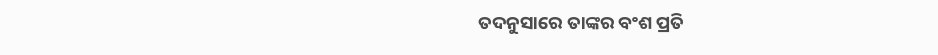ତଦନୁସାରେ ତାଙ୍କର ବଂଶ ପ୍ରତି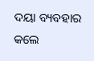ଦୟା ବ୍ୟବହାର କଲେ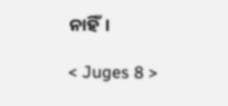ନାହିଁ।

< Juges 8 >